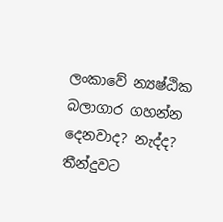ලංකාවේ න්‍යෂ්ඨික බලාගාර ගහන්න දෙනවාද? නැද්ද? තීන්දුවට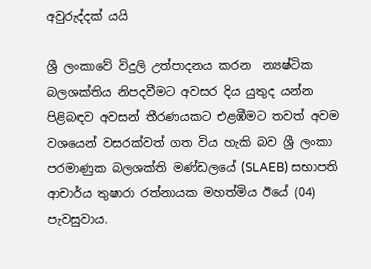අවුරුද්දක් යයි

ශ්‍රී ලංකාවේ විදුලි උත්පාදනය කරන  න්‍යෂ්ටික බලශක්තිය නිපදවීමට අවසර දිය යුතුද යන්න පිළිබඳව අවසන් තීරණයකට එළඹීමට තවත් අවම වශයෙන් වසරක්වත් ගත විය හැකි බව ශ්‍රී ලංකා පරමාණුක බලශක්ති මණ්ඩලයේ (SLAEB) සභාපති ආචාර්ය තුෂාරා රත්නායක මහත්මිය ඊයේ (04) පැවසුවාය.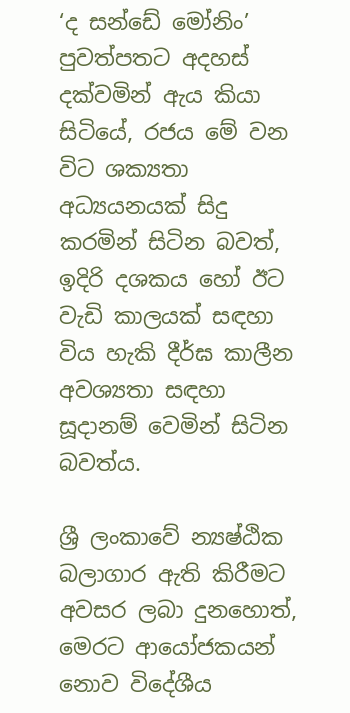‘ද සන්ඩේ මෝනිං’ පුවත්පතට අදහස් දක්වමින් ඇය කියා සිටියේ, රජය මේ වන විට ශක්‍යතා අධ්‍යයනයක් සිදු කරමින් සිටින බවත්, ඉදිරි දශකය හෝ ඊට වැඩි කාලයක් සඳහා විය හැකි දීර්ඝ කාලීන අවශ්‍යතා සඳහා සූදානම් වෙමින් සිටින බවත්ය.

ශ්‍රී ලංකාවේ න්‍යෂ්ඨික බලාගාර ඇති කිරීමට අවසර ලබා දුනහොත්, මෙරට ආයෝජකයන් නොව විදේශීය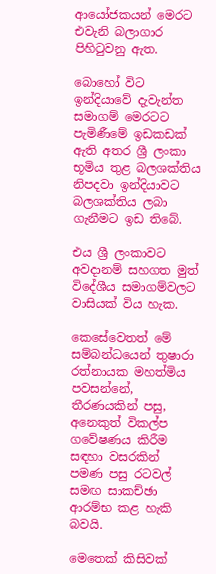ආයෝජකයන් මෙරට එවැනි බලාගාර පිහිටුවනු ඇත.

බොහෝ විට ඉන්දියාවේ දැවැන්ත සමාගම් මෙරටට පැමිණීමේ ඉඩකඩක් ඇති අතර ශ්‍රී ලංකා භූමිය තුළ බලශක්තිය නිපදවා ඉන්දියාවට බලශක්තිය ලබා ගැනීමට ඉඩ තිබේ.

එය ශ්‍රී ලංකාවට අවදානම් සහගත මුත් විදේශීය සමාගම්වලට වාසියක් විය හැක.

කෙසේවෙතත් මේ සම්බන්ධයෙන් තුෂාරා රත්නායක මහත්මිය පවසන්නේ,  තීරණයකින් පසු, අනෙකුත් විකල්ප ගවේෂණය කිරීම සඳහා වසරකින් පමණ පසු රටවල් සමඟ සාකච්ඡා ආරම්භ කළ හැකි බවයි.

මෙතෙක් කිසිවක්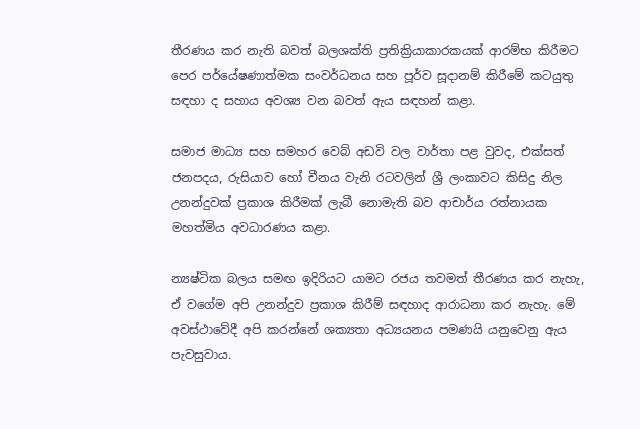තීරණය කර නැති බවත් බලශක්ති ප්‍රතික්‍රියාකාරකයක් ආරම්භ කිරීමට පෙර පර්යේෂණාත්මක සංවර්ධනය සහ පූර්ව සූදානම් කිරීමේ කටයුතු සඳහා ද සහාය අවශ්‍ය වන බවත් ඇය සඳහන් කළා.

සමාජ මාධ්‍ය සහ සමහර වෙබ් අඩවි වල වාර්තා පළ වුවද, එක්සත් ජනපදය, රුසියාව හෝ චීනය වැනි රටවලින් ශ්‍රී ලංකාවට කිසිදු නිල උනන්දුවක් ප්‍රකාශ කිරීමක් ලැබී නොමැති බව ආචාර්ය රත්නායක මහත්මිය අවධාරණය කළා.

න්‍යෂ්ටික බලය සමඟ ඉදිරියට යාමට රජය තවමත් තීරණය කර නැහැ, ඒ වගේම අපි උනන්දුව ප්‍රකාශ කිරීම් සඳහාද ආරාධනා කර නැහැ. මේ අවස්ථාවේදී අපි කරන්නේ ශක්‍යතා අධ්‍යයනය පමණයි යනුවෙනු ඇය පැවසුවාය.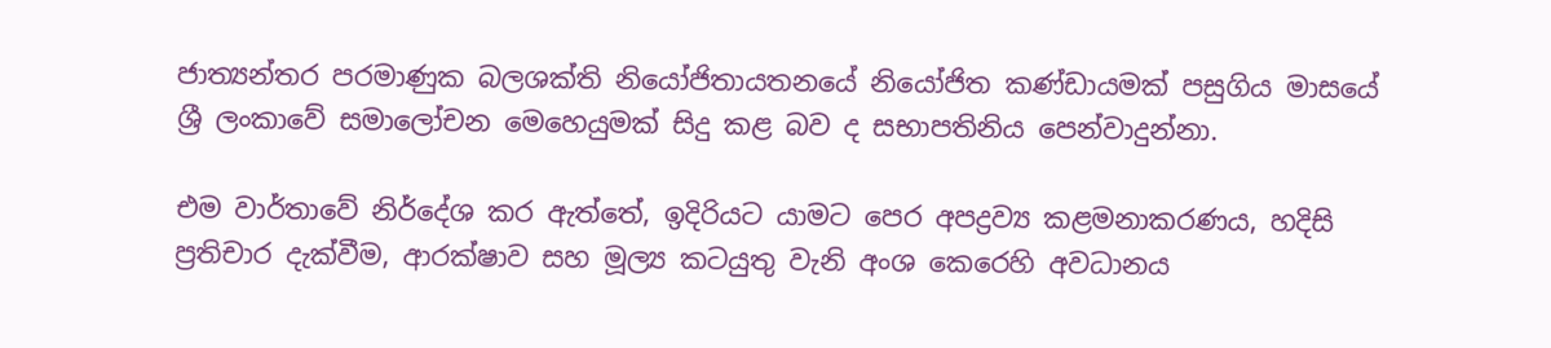ජාත්‍යන්තර පරමාණුක බලශක්ති නියෝජිතායතනයේ නියෝජිත කණ්ඩායමක් පසුගිය මාසයේ ශ්‍රී ලංකාවේ සමාලෝචන මෙහෙයුමක් සිදු කළ බව ද සභාපතිනිය පෙන්වාදුන්නා.

එම වාර්තාවේ නිර්දේශ කර ඇත්තේ, ඉදිරියට යාමට පෙර අපද්‍රව්‍ය කළමනාකරණය, හදිසි ප්‍රතිචාර දැක්වීම, ආරක්ෂාව සහ මූල්‍ය කටයුතු වැනි අංශ කෙරෙහි අවධානය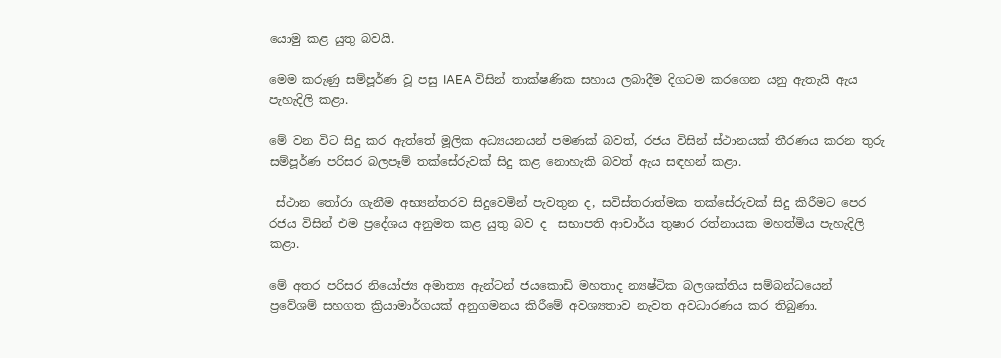යොමු කළ යුතු බවයි.

මෙම කරුණු සම්පූර්ණ වූ පසු IAEA විසින් තාක්ෂණික සහාය ලබාදීම දිගටම කරගෙන යනු ඇතැයි ඇය පැහැදිලි කළා.

මේ වන විට සිදු කර ඇත්තේ මූලික අධ්‍යයනයන් පමණක් බවත්, රජය විසින් ස්ථානයක් තීරණය කරන තුරු සම්පූර්ණ පරිසර බලපෑම් තක්සේරුවක් සිදු කළ නොහැකි බවත් ඇය සඳහන් කළා.

 ස්ථාන තෝරා ගැනීම අභ්‍යන්තරව සිදුවෙමින් පැවතුන ද, සවිස්තරාත්මක තක්සේරුවක් සිදු කිරීමට පෙර රජය විසින් එම ප්‍රදේශය අනුමත කළ යුතු බව ද  සභාපති ආචාර්ය තුෂාර රත්නායක මහත්මිය පැහැදිලි කළා.

මේ අතර පරිසර නියෝජ්‍ය අමාත්‍ය ඇන්ටන් ජයකොඩි මහතාද න්‍යෂ්ටික බලශක්තිය සම්බන්ධයෙන් ප්‍රවේශම් සහගත ක්‍රියාමාර්ගයක් අනුගමනය කිරීමේ අවශ්‍යතාව නැවත අවධාරණය කර තිබුණා.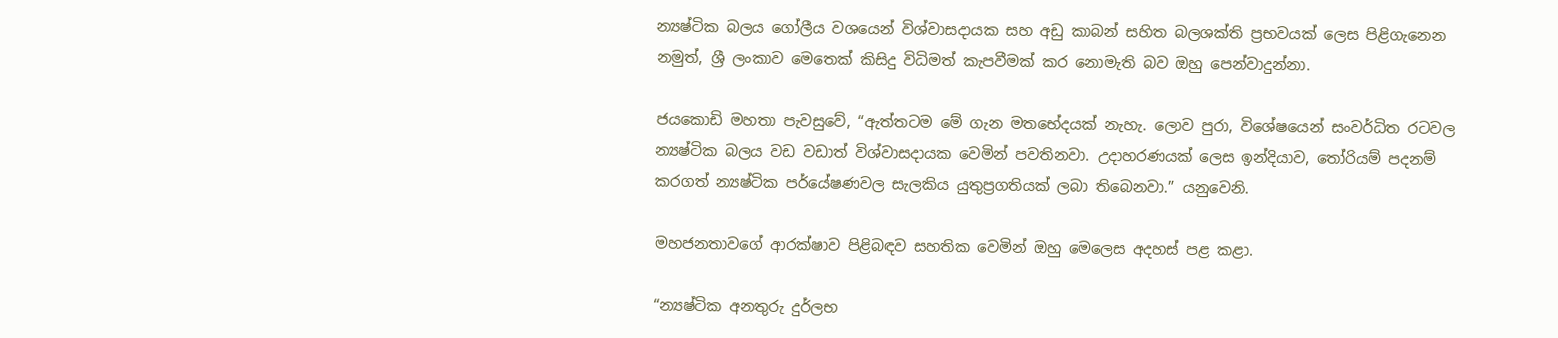න්‍යෂ්ටික බලය ගෝලීය වශයෙන් විශ්වාසදායක සහ අඩු කාබන් සහිත බලශක්ති ප්‍රභවයක් ලෙස පිළිගැනෙන නමුත්, ශ්‍රී ලංකාව මෙතෙක් කිසිදු විධිමත් කැපවීමක් කර නොමැති බව ඔහු පෙන්වාදුන්නා.

ජයකොඩි මහතා පැවසුවේ, “ඇත්තටම මේ ගැන මතභේදයක් නැහැ. ලොව පුරා, විශේෂයෙන් සංවර්ධිත රටවල න්‍යෂ්ටික බලය වඩ වඩාත් විශ්වාසදායක වෙමින් පවතිනවා. උදාහරණයක් ලෙස ඉන්දියාව, තෝරියම් පදනම් කරගත් න්‍යෂ්ටික පර්යේෂණවල සැලකිය යුතුප්‍රගතියක් ලබා තිබෙනවා.” යනුවෙනි.

මහජනතාවගේ ආරක්ෂාව පිළිබඳව සහතික වෙමින් ඔහු මෙලෙස අදහස් පළ කළා.

“න්‍යෂ්ටික අනතුරු දුර්ලභ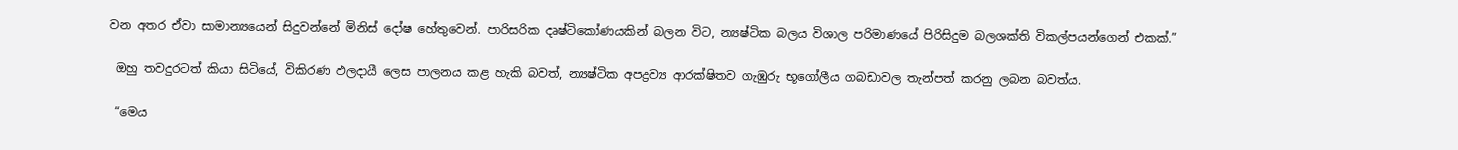වන අතර ඒවා සාමාන්‍යයෙන් සිදුවන්නේ මිනිස් දෝෂ හේතුවෙන්. පාරිසරික දෘෂ්ටිකෝණයකින් බලන විට, න්‍යෂ්ටික බලය විශාල පරිමාණයේ පිරිසිදුම බලශක්ති විකල්පයන්ගෙන් එකක්.”

 ඔහු තවදුරටත් කියා සිටියේ, විකිරණ ඵලදායී ලෙස පාලනය කළ හැකි බවත්, න්‍යෂ්ටික අපද්‍රව්‍ය ආරක්ෂිතව ගැඹුරු භූගෝලීය ගබඩාවල තැන්පත් කරනු ලබන බවත්ය.

 “මෙය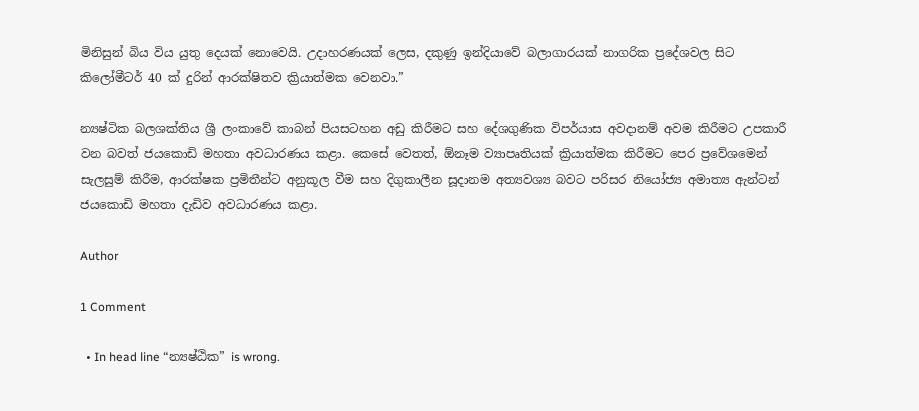මිනිසුන් බිය විය යුතු දෙයක් නොවෙයි. උදාහරණයක් ලෙස, දකුණු ඉන්දියාවේ බලාගාරයක් නාගරික ප්‍රදේශවල සිට කිලෝමීටර් 40 ක් දුරින් ආරක්ෂිතව ක්‍රියාත්මක වෙනවා.”

න්‍යෂ්ටික බලශක්තිය ශ්‍රී ලංකාවේ කාබන් පියසටහන අඩු කිරීමට සහ දේශගුණික විපර්යාස අවදානම් අවම කිරීමට උපකාරී වන බවත් ජයකොඩි මහතා අවධාරණය කළා. කෙසේ වෙතත්, ඕනෑම ව්‍යාපෘතියක් ක්‍රියාත්මක කිරීමට පෙර ප්‍රවේශමෙන් සැලසුම් කිරීම, ආරක්ෂක ප්‍රමිතීන්ට අනුකූල වීම සහ දිගුකාලීන සූදානම අත්‍යවශ්‍ය බවට පරිසර නියෝජ්‍ය අමාත්‍ය ඇන්ටන් ජයකොඩි මහතා දැඩිව අවධාරණය කළා.

Author

1 Comment

  • In head line “න්‍යෂ්ඨික” is wrong.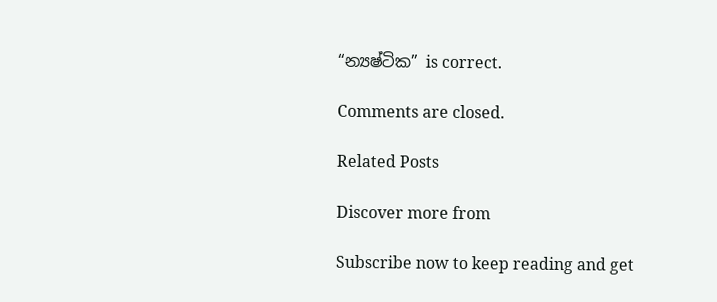“න්‍යෂ්ටික” is correct.

Comments are closed.

Related Posts

Discover more from

Subscribe now to keep reading and get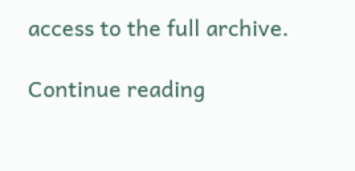access to the full archive.

Continue reading